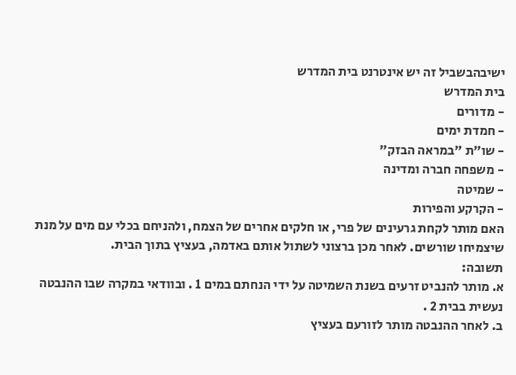ישיבהבשביל זה יש אינטרנט בית המדרש
בית המדרש
- מדורים
- חמדת ימים
- שו"ת "במראה הבזק"
- משפחה חברה ומדינה
- שמיטה
- הקרקע והפירות
האם מותר לקחת גרעינים של פרי, או חלקים אחרים של הצמח, ולהניחם בכלי עם מים על מנת שיצמיחו שורשים. לאחר מכן ברצוני לשתול אותם באדמה, בעציץ בתוך הבית.
תשובה:
א. מותר להנביט זרעים בשנת השמיטה על ידי הנחתם במים 1 . ובוודאי במקרה שבו ההנבטה נעשית בבית 2 .
ב. לאחר ההנבטה מותר לזורעם בעציץ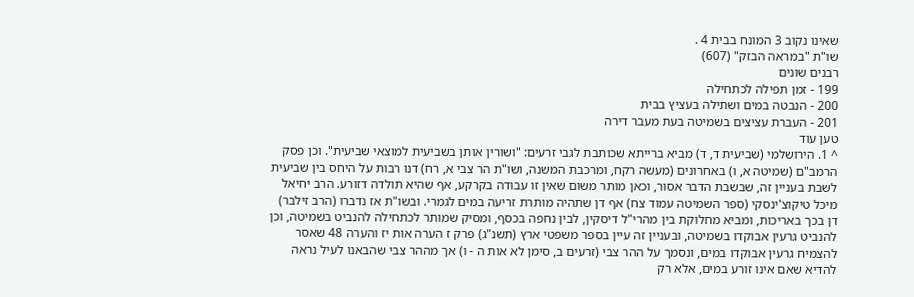שאינו נקוב 3 המונח בבית 4 .
שו"ת "במראה הבזק" (607)
רבנים שונים
199 - זמן תפילה לכתחילה
200 - הנבטה במים ושתילה בעציץ בבית
201 - העברת עציצים בשמיטה בעת מעבר דירה
טען עוד
^ 1. הירושלמי (שביעית ד, ד) מביא ברייתא שכותבת לגבי זרעים: "ושורין אותן בשביעית למוצאי שביעית". וכן פסק הרמב"ם (שמיטה א, ו) באחרונים (מעשה רקח, ומרכבת המשנה, ושו"ת הר צבי א, רח) דנו רבות על היחס בין שביעית לשבת בעניין זה, שבשבת הדבר אסור, וכאן מותר משום שאין זו עבודה בקרקע, אף שהיא תולדה דזורע. הרב יחיאל מיכל טיקוצ'ינסקי (ספר השמיטה עמוד צח) אף דן שתהיה מותרת זריעה במים לגמרי. ובשו"ת אז נדברו (הרב זילבר) דן בכך באריכות, ומביא מחלוקת בין מהרי"ל דיסקין, לבין נחפה בכסף, ומסיק שמותר לכתחילה להנביט בשמיטה, וכן להנביט גרעין אבוקדו בשמיטה, ובעניין זה עיין בספר משפטי ארץ (תשנ"ג) פרק ז הערה אות יז והערה 48 שאסר להצמיח גרעין אבוקדו במים, ונסמך על ההר צבי (זרעים ב, סימן לא אות ה - ו) אך מההר צבי שהבאנו לעיל נראה להדיא שאם אינו זורע במים, אלא רק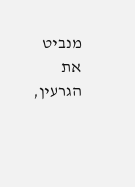מנביט את הגרעין,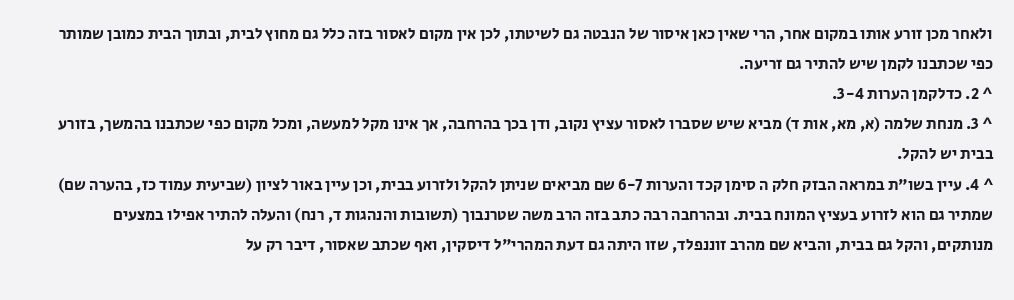ולאחר מכן זורע אותו במקום אחר, הרי שאין כאן איסור של הנבטה גם לשיטתו, לכן אין מקום לאסור בזה כלל גם מחוץ לבית, ובתוך הבית כמובן שמותר כפי שכתבנו לקמן שיש להתיר גם זריעה.
^ 2. כדלקמן הערות 3-4.
^ 3. מנחת שלמה (א, מא, אות ד) מביא שיש שסברו לאסור עציץ נקוב, ודן בכך בהרחבה, אך אינו מקל למעשה, ומכל מקום כפי שכתבנו בהמשך, בזורע בבית יש להקל.
^ 4. עיין בשו"ת במראה הבזק חלק ה סימן קכד והערות 6-7 שם מביאים שניתן להקל ולזרוע בבית, וכן עיין באור לציון (שביעית עמוד כז, בהערה שם) שמתיר גם הוא לזרוע בעציץ המונח בבית. ובהרחבה רבה כתב בזה הרב משה שטרנבוך (תשובות והנהגות ד, רנח) והעלה להתיר אפילו במצעים מנותקים, והקל גם בבית, והביא שם מהרב זוננפלד, שזו היתה גם דעת המהרי"ל דיסקין, ואף שכתב שאסור, דיבר רק על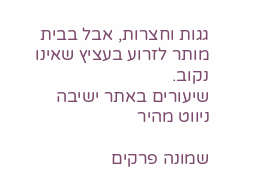גגות וחצרות, אבל בבית מותר לזרוע בעציץ שאינו נקוב.
שיעורים באתר ישיבה
ניווט מהיר

שמונה פרקים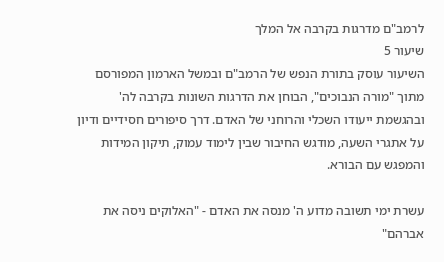לרמב"ם מדרגות בקרבה אל המלך
שיעור 5
השיעור עוסק בתורת הנפש של הרמב"ם ובמשל הארמון המפורסם מתוך "מורה הנבוכים", הבוחן את הדרגות השונות בקרבה לה' ובהגשמת ייעודו השכלי והרוחני של האדם. דרך סיפורים חסידיים ודיון על אתגרי השעה, מודגש החיבור שבין לימוד עמוק, תיקון המידות והמפגש עם הבורא.

עשרת ימי תשובה מדוע ה' מנסה את האדם - "האלוקים ניסה את אברהם"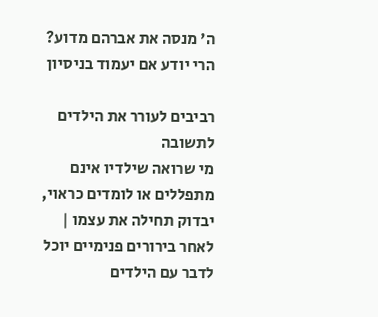ה' מנסה את אברהם מדוע? הרי יודע אם יעמוד בניסיון

רביבים לעורר את הילדים לתשובה
מי שרואה שילדיו אינם מתפללים או לומדים כראוי, יבדוק תחילה את עצמו | לאחר בירורים פנימיים יוכל לדבר עם הילדים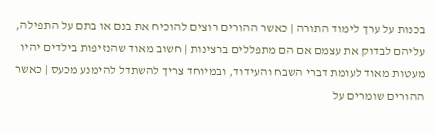בכנות על ערך לימוד התורה | כאשר ההורים רוצים להוכיח את בנם או בתם על התפילה, עליהם לבדוק את עצמם אם הם מתפללים ברצינות | חשוב מאוד שהנזיפות בילדים יהיו מעטות מאוד לעומת דברי השבח והעידוד, ובמיוחד צריך להשתדל להימנע מכעס | כאשר ההורים שומרים על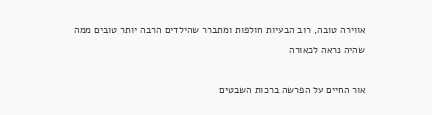אווירה טובה, רוב הבעיות חולפות ומתברר שהילדים הרבה יותר טובים ממה שהיה נראה לכאורה

אור החיים על הפרשה ברכות השבטים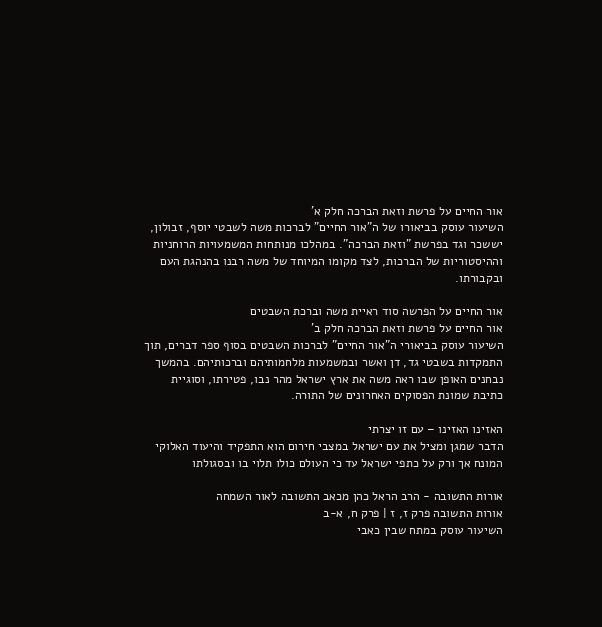אור החיים על פרשת וזאת הברכה חלק א'
השיעור עוסק בביאורו של ה"אור החיים" לברכות משה לשבטי יוסף, זבולון, יששכר וגד בפרשת "וזאת הברכה". במהלכו מנותחות המשמעויות הרוחניות וההיסטוריות של הברכות, לצד מקומו המיוחד של משה רבנו בהנהגת העם ובקבורתו.

אור החיים על הפרשה סוד ראיית משה וברכת השבטים
אור החיים על פרשת וזאת הברכה חלק ב'
השיעור עוסק בביאורי ה"אור החיים" לברכות השבטים בסוף ספר דברים, תוך התמקדות בשבטי גד, דן ואשר ובמשמעות מלחמותיהם וברכותיהם. בהמשך נבחנים האופן שבו ראה משה את ארץ ישראל מהר נבו, פטירתו, וסוגיית כתיבת שמונת הפסוקים האחרונים של התורה.

האזינו האזינו – עם זו יצרתי
הדבר שמגן ומציל את עם ישראל במצבי חירום הוא התפקיד והיעוד האלוקי המונח אך ורק על כתפי ישראל עד כי העולם כולו תלוי בו ובסגולתו

אורות התשובה - הרב הראל כהן מכאב התשובה לאור השמחה
אורות התשובה פרק ז, ז | פרק ח, א-ב
השיעור עוסק במתח שבין כאבי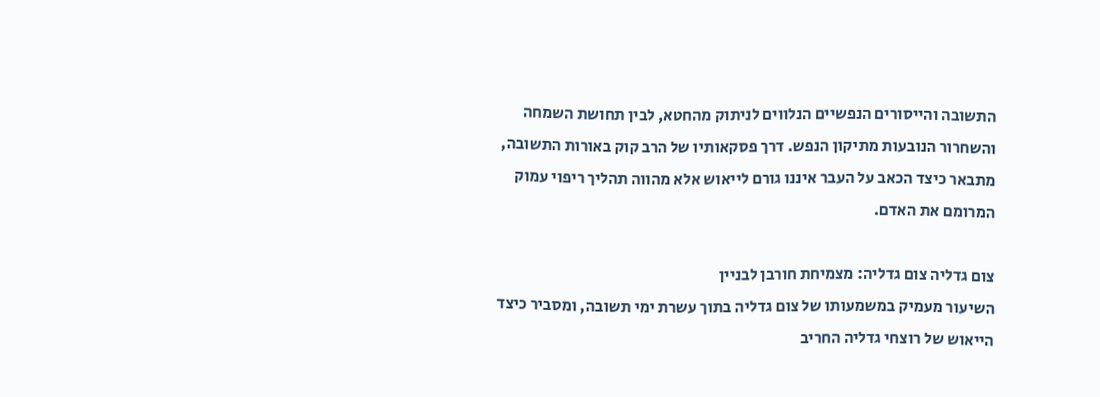התשובה והייסורים הנפשיים הנלווים לניתוק מהחטא, לבין תחושת השמחה והשחרור הנובעות מתיקון הנפש. דרך פסקאותיו של הרב קוק באורות התשובה, מתבאר כיצד הכאב על העבר איננו גורם לייאוש אלא מהווה תהליך ריפוי עמוק המרומם את האדם.

צום גדליה צום גדליה: מצמיחת חורבן לבניין
השיעור מעמיק במשמעותו של צום גדליה בתוך עשרת ימי תשובה, ומסביר כיצד הייאוש של רוצחי גדליה החריב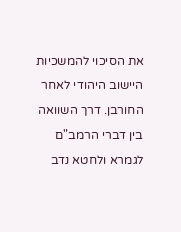את הסיכוי להמשכיות היישוב היהודי לאחר החורבן. דרך השוואה בין דברי הרמב"ם לגמרא ולחטא נדב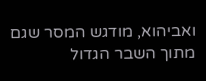ואביהוא, מודגש המסר שגם מתוך השבר הגדול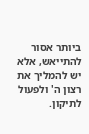ביותר אסור להתייאש, אלא יש להמליך את רצון ה' ולפעול לתיקון.